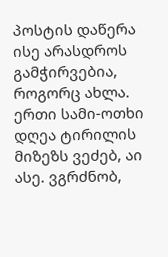პოსტის დაწერა ისე არასდროს გამჭირვებია, როგორც ახლა. ერთი სამი-ოთხი დღეა ტირილის მიზეზს ვეძებ, აი ასე. ვგრძნობ,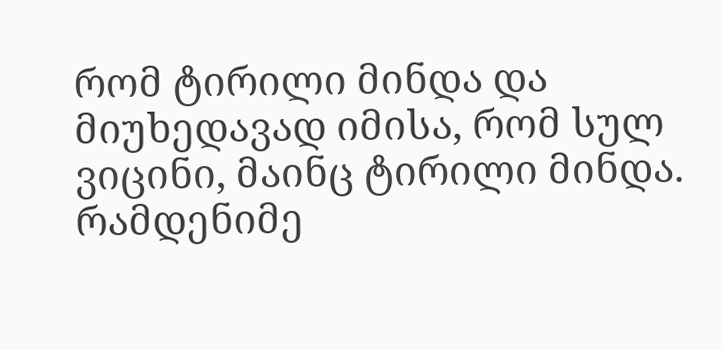რომ ტირილი მინდა და მიუხედავად იმისა, რომ სულ ვიცინი, მაინც ტირილი მინდა. რამდენიმე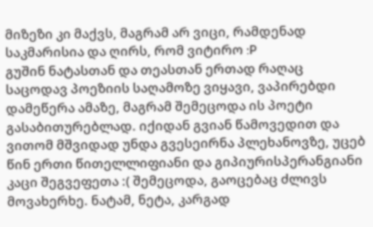მიზეზი კი მაქვს, მაგრამ არ ვიცი, რამდენად საკმარისია და ღირს, რომ ვიტირო :P
გუშინ ნატასთან და თეასთან ერთად რაღაც საცოდავ პოეზიის საღამოზე ვიყავი, ვაპირებდი დამეწერა ამაზე, მაგრამ შემეცოდა ის პოეტი გასაბითურებლად. იქიდან გვიან წამოვედით და ვითომ მშვიდად უნდა გვესეირნა პლეხანოვზე, უცებ წინ ერთი წითელლიფიანი და გიპიურისპერანგიანი კაცი შეგვეფეთა :( შემეცოდა, გაოცებაც ძლივს მოვახერხე. ნატამ, ნეტა, კარგად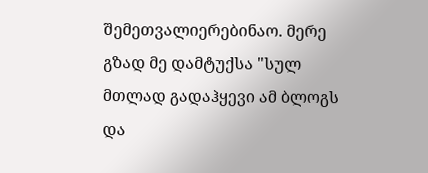შემეთვალიერებინაო. მერე გზად მე დამტუქსა "სულ მთლად გადაჰყევი ამ ბლოგს და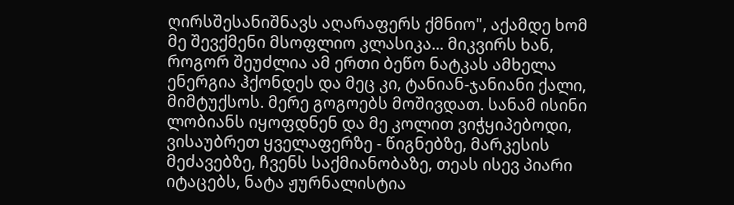ღირსშესანიშნავს აღარაფერს ქმნიო", აქამდე ხომ მე შევქმენი მსოფლიო კლასიკა... მიკვირს ხან, როგორ შეუძლია ამ ერთი ბეწო ნატკას ამხელა ენერგია ჰქონდეს და მეც კი, ტანიან-ჯანიანი ქალი, მიმტუქსოს. მერე გოგოებს მოშივდათ. სანამ ისინი ლობიანს იყოფდნენ და მე კოლით ვიჭყიპებოდი, ვისაუბრეთ ყველაფერზე - წიგნებზე, მარკესის მეძავებზე, ჩვენს საქმიანობაზე, თეას ისევ პიარი იტაცებს, ნატა ჟურნალისტია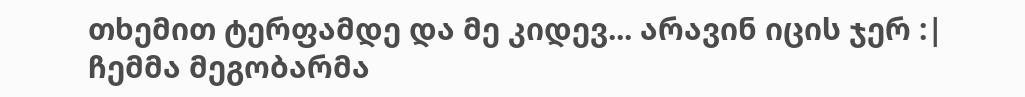თხემით ტერფამდე და მე კიდევ... არავინ იცის ჯერ :| ჩემმა მეგობარმა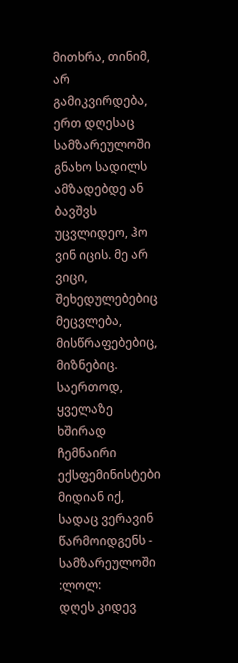მითხრა, თინიმ, არ გამიკვირდება, ერთ დღესაც სამზარეულოში გნახო სადილს ამზადებდე ან ბავშვს უცვლიდეო, ჰო ვინ იცის. მე არ ვიცი, შეხედულებებიც მეცვლება, მისწრაფებებიც, მიზნებიც. საერთოდ, ყველაზე ხშირად ჩემნაირი ექსფემინისტები მიდიან იქ, სადაც ვერავინ წარმოიდგენს - სამზარეულოში :ლოლ:
დღეს კიდევ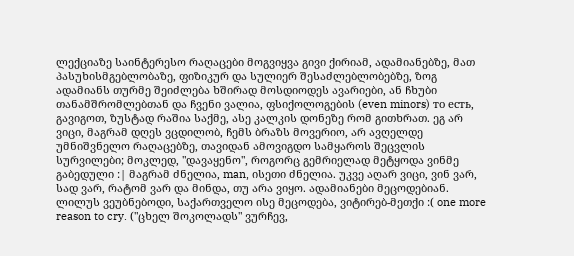ლექციაზე საინტერესო რაღაცები მოგვიყვა გივი ქირიამ, ადამიანებზე, მათ პასუხისმგებლობაზე, ფიზიკურ და სულიერ შესაძლებლობებზე, ზოგ ადამიანს თურმე შეიძლება ხშირად მოსდიოდეს ავარიები, ან ჩხუბი თანამშრომლებთან და ჩვენი ვალია, ფსიქოლოგების (even minors) то есть, გავიგოთ, ზუსტად რაშია საქმე, ასე კალკის დონეზე რომ გითხრათ. ეგ არ ვიცი, მაგრამ დღეს ვცდილობ, ჩემს ბრაზს მოვერიო, არ ავღელდე უმნიშვნელო რაღაცებზე, თავიდან ამოვიგდო სამყაროს შეცვლის სურვილები; მოკლედ, "დავაყენო", როგორც გემრიელად მეტყოდა ვინმე გაბედული :| მაგრამ ძნელია, man, ისეთი ძნელია. უკვე აღარ ვიცი, ვინ ვარ, სად ვარ, რატომ ვარ და მინდა, თუ არა ვიყო. ადამიანები მეცოდებიან. ლილუს ვეუბნებოდი, საქართველო ისე მეცოდება, ვიტირებ-მეთქი :( one more reason to cry. ("ცხელ შოკოლადს" ვურჩევ,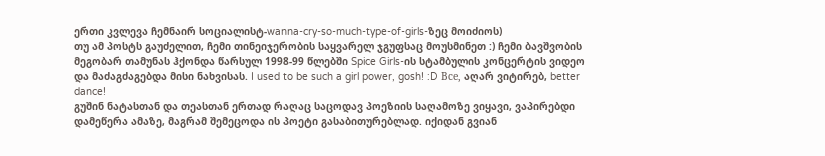ერთი კვლევა ჩემნაირ სოციალისტ-wanna-cry-so-much-type-of-girls-ზეც მოიძიოს)
თუ ამ პოსტს გაუძელით, ჩემი თინეიჯერობის საყვარელ ჯგუფსაც მოუსმინეთ :) ჩემი ბავშვობის მეგობარ თამუნას ჰქონდა წარსულ 1998-99 წლებში Spice Girls-ის სტამბულის კონცერტის ვიდეო და მაძაგძაგებდა მისი ნახვისას. I used to be such a girl power, gosh! :D Все, აღარ ვიტირებ, better dance!
გუშინ ნატასთან და თეასთან ერთად რაღაც საცოდავ პოეზიის საღამოზე ვიყავი, ვაპირებდი დამეწერა ამაზე, მაგრამ შემეცოდა ის პოეტი გასაბითურებლად. იქიდან გვიან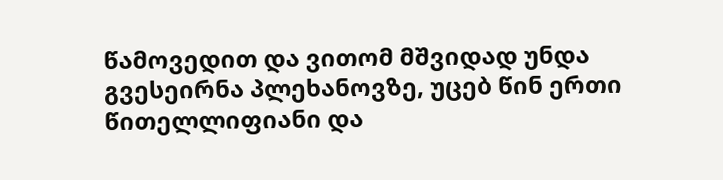წამოვედით და ვითომ მშვიდად უნდა გვესეირნა პლეხანოვზე, უცებ წინ ერთი წითელლიფიანი და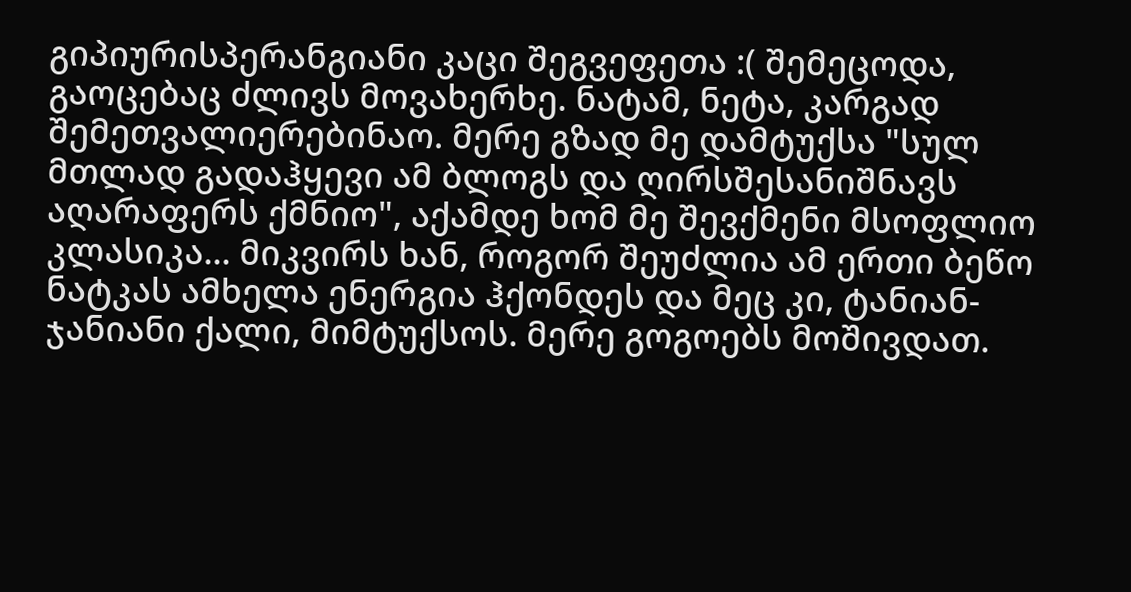გიპიურისპერანგიანი კაცი შეგვეფეთა :( შემეცოდა, გაოცებაც ძლივს მოვახერხე. ნატამ, ნეტა, კარგად შემეთვალიერებინაო. მერე გზად მე დამტუქსა "სულ მთლად გადაჰყევი ამ ბლოგს და ღირსშესანიშნავს აღარაფერს ქმნიო", აქამდე ხომ მე შევქმენი მსოფლიო კლასიკა... მიკვირს ხან, როგორ შეუძლია ამ ერთი ბეწო ნატკას ამხელა ენერგია ჰქონდეს და მეც კი, ტანიან-ჯანიანი ქალი, მიმტუქსოს. მერე გოგოებს მოშივდათ.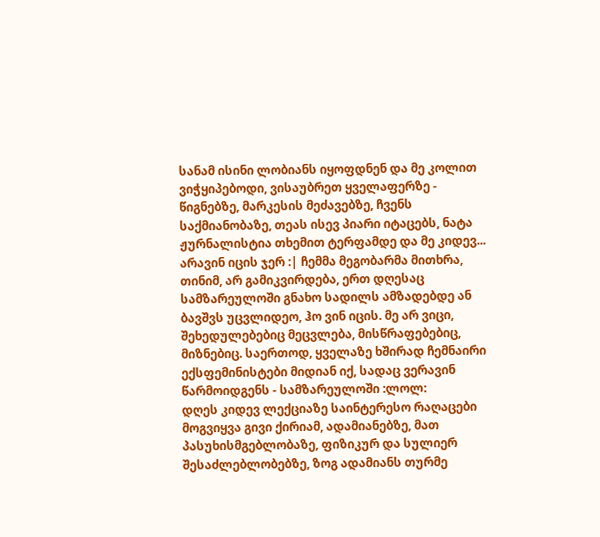სანამ ისინი ლობიანს იყოფდნენ და მე კოლით ვიჭყიპებოდი, ვისაუბრეთ ყველაფერზე - წიგნებზე, მარკესის მეძავებზე, ჩვენს საქმიანობაზე, თეას ისევ პიარი იტაცებს, ნატა ჟურნალისტია თხემით ტერფამდე და მე კიდევ... არავინ იცის ჯერ :| ჩემმა მეგობარმა მითხრა, თინიმ, არ გამიკვირდება, ერთ დღესაც სამზარეულოში გნახო სადილს ამზადებდე ან ბავშვს უცვლიდეო, ჰო ვინ იცის. მე არ ვიცი, შეხედულებებიც მეცვლება, მისწრაფებებიც, მიზნებიც. საერთოდ, ყველაზე ხშირად ჩემნაირი ექსფემინისტები მიდიან იქ, სადაც ვერავინ წარმოიდგენს - სამზარეულოში :ლოლ:
დღეს კიდევ ლექციაზე საინტერესო რაღაცები მოგვიყვა გივი ქირიამ, ადამიანებზე, მათ პასუხისმგებლობაზე, ფიზიკურ და სულიერ შესაძლებლობებზე, ზოგ ადამიანს თურმე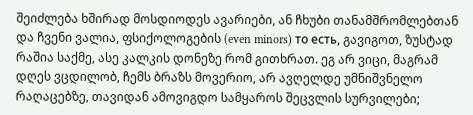შეიძლება ხშირად მოსდიოდეს ავარიები, ან ჩხუბი თანამშრომლებთან და ჩვენი ვალია, ფსიქოლოგების (even minors) то есть, გავიგოთ, ზუსტად რაშია საქმე, ასე კალკის დონეზე რომ გითხრათ. ეგ არ ვიცი, მაგრამ დღეს ვცდილობ, ჩემს ბრაზს მოვერიო, არ ავღელდე უმნიშვნელო რაღაცებზე, თავიდან ამოვიგდო სამყაროს შეცვლის სურვილები;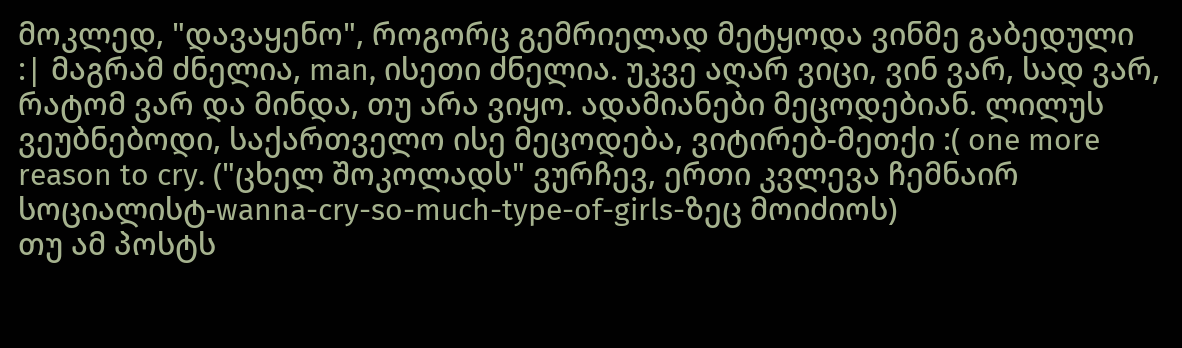მოკლედ, "დავაყენო", როგორც გემრიელად მეტყოდა ვინმე გაბედული :| მაგრამ ძნელია, man, ისეთი ძნელია. უკვე აღარ ვიცი, ვინ ვარ, სად ვარ, რატომ ვარ და მინდა, თუ არა ვიყო. ადამიანები მეცოდებიან. ლილუს ვეუბნებოდი, საქართველო ისე მეცოდება, ვიტირებ-მეთქი :( one more reason to cry. ("ცხელ შოკოლადს" ვურჩევ, ერთი კვლევა ჩემნაირ სოციალისტ-wanna-cry-so-much-type-of-girls-ზეც მოიძიოს)
თუ ამ პოსტს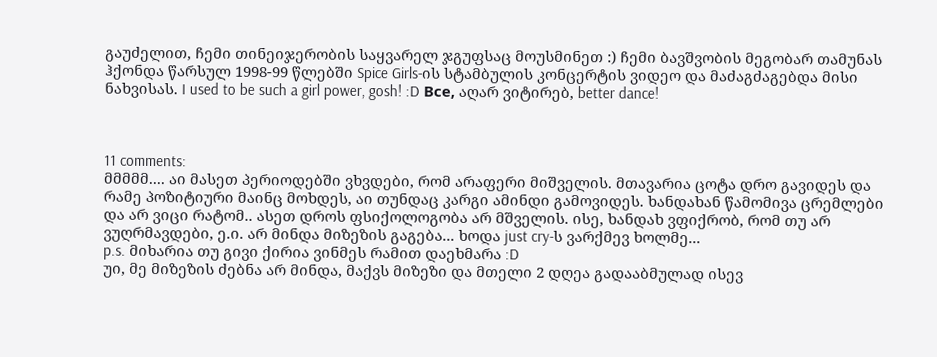გაუძელით, ჩემი თინეიჯერობის საყვარელ ჯგუფსაც მოუსმინეთ :) ჩემი ბავშვობის მეგობარ თამუნას ჰქონდა წარსულ 1998-99 წლებში Spice Girls-ის სტამბულის კონცერტის ვიდეო და მაძაგძაგებდა მისი ნახვისას. I used to be such a girl power, gosh! :D Все, აღარ ვიტირებ, better dance!



11 comments:
მმმმმ.... აი მასეთ პერიოდებში ვხვდები, რომ არაფერი მიშველის. მთავარია ცოტა დრო გავიდეს და რამე პოზიტიური მაინც მოხდეს, აი თუნდაც კარგი ამინდი გამოვიდეს. ხანდახან წამომივა ცრემლები და არ ვიცი რატომ.. ასეთ დროს ფსიქოლოგობა არ მშველის. ისე, ხანდახ ვფიქრობ, რომ თუ არ ვუღრმავდები, ე.ი. არ მინდა მიზეზის გაგება... ხოდა just cry-ს ვარქმევ ხოლმე...
p.s. მიხარია თუ გივი ქირია ვინმეს რამით დაეხმარა :D
უი, მე მიზეზის ძებნა არ მინდა, მაქვს მიზეზი და მთელი 2 დღეა გადააბმულად ისევ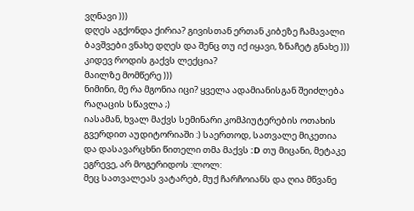ვღნავი )))
დღეს აგქონდა ქირია? გივისთან ერთან კიბეზე ჩამავალი ბავშვები ვნახე დღეს და შენც თუ იქ იყავი, ზნაჩეტ გნახე )))
კიდევ როდის გაქვს ლექცია?
მაილზე მომწერე )))
ნიმინი, მე რა მგონია იცი? ყველა ადამიანისგან შეიძლება რაღაცის სწავლა ;)
იასამან, ხვალ მაქვს სემინარი კომპიუტერების ოთახის გვერდით აუდიტორიაში :) საერთოდ, სათვალე მიკეთია და დასავარცხნი წითელი თმა მაქვს :D თუ მიცანი, მეტაკე ეგრევე, არ მოგერიდოს :ლოლ:
მეც სათვალეას ვატარებ, მუქ ჩარჩოიანს და ღია მწვანე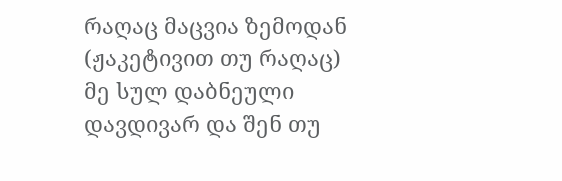რაღაც მაცვია ზემოდან (ჟაკეტივით თუ რაღაც)
მე სულ დაბნეული დავდივარ და შენ თუ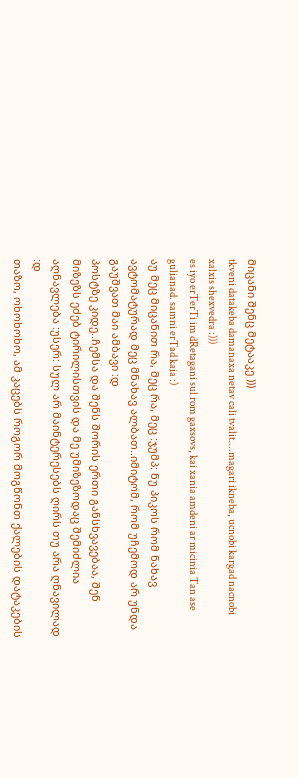მიცანი შენც მეტააკე )))
tkveni datakeba damanaxa netav cali tvalit....magari ikneba, ucnobi kargad nacnobi xalxis shexvedra :)))
es iyo erTerTi im dRetagani sul rom gaxsovs, kai xania amdeni ar micinia Tan ase gulianad. samni erTad kaia :)
აუ მეც მიცანით რა, მეც რა, მეც :ჯუმპ: ნუ პიკოს რომ ნახავ ავტომატურად მეც მნახავ ალბათ..იმიტომ, რომ უჩემოდ არ უნდა გაუშვათ მაი ამბავი :დ
პოსტზე კიდე..ჩემსა და შენს შორის ერთი განსხვავებაა, შენ მიზეზს ეძებ ტირილისთვის და მე უმიზეზოდაც შემიძლია აღნავლება :უსერ: სულ არ მაინტერესებს ღირს თუ არა ღნავილად :დ
თაზო, ოხოხოხო, ამ კაცებს როგორ მოგწონთ ქალების დატაკების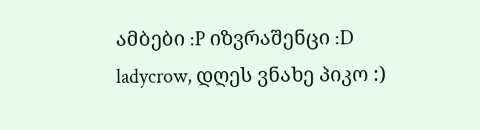ამბები :P იზვრაშენცი :D
ladycrow, დღეს ვნახე პიკო :)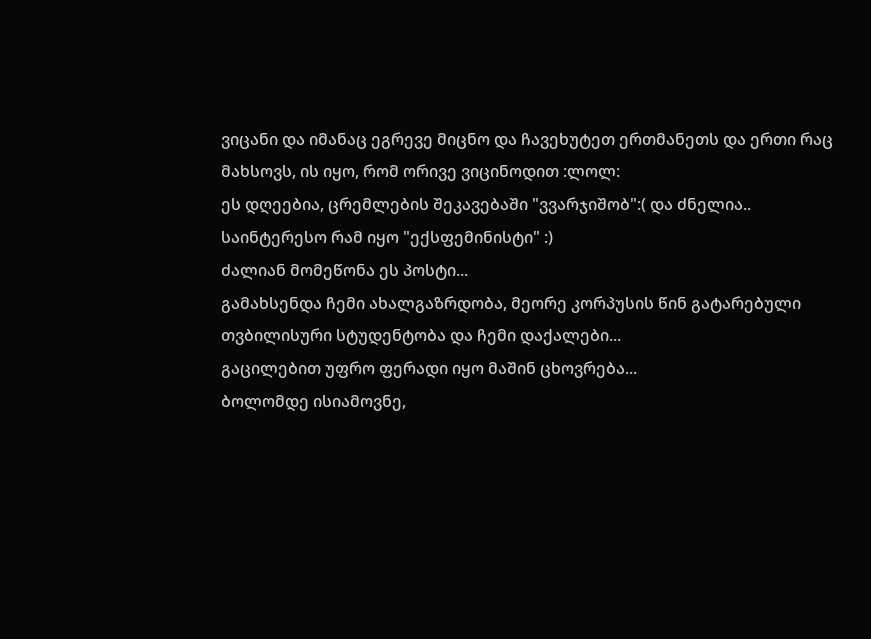ვიცანი და იმანაც ეგრევე მიცნო და ჩავეხუტეთ ერთმანეთს და ერთი რაც მახსოვს, ის იყო, რომ ორივე ვიცინოდით :ლოლ:
ეს დღეებია, ცრემლების შეკავებაში "ვვარჯიშობ":( და ძნელია..
საინტერესო რამ იყო "ექსფემინისტი" :)
ძალიან მომეწონა ეს პოსტი...
გამახსენდა ჩემი ახალგაზრდობა, მეორე კორპუსის წინ გატარებული თვბილისური სტუდენტობა და ჩემი დაქალები...
გაცილებით უფრო ფერადი იყო მაშინ ცხოვრება...
ბოლომდე ისიამოვნე,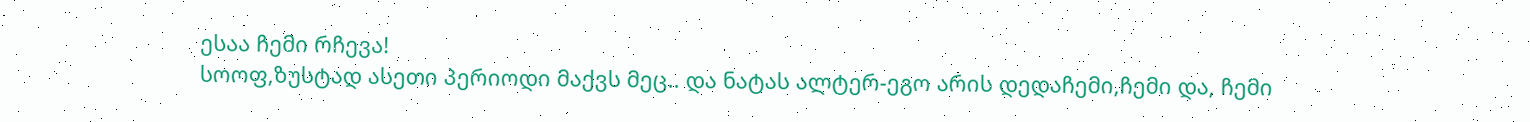ესაა ჩემი რჩევა!
სოოფ,ზუსტად ასეთი პერიოდი მაქვს მეც.. და ნატას ალტერ-ეგო არის დედაჩემი,ჩემი და, ჩემი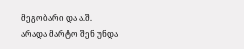მეგობარი და ა.შ.
არადა მარტო შენ უნდა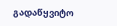გადაწყვიტო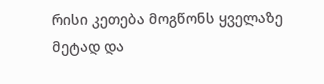რისი კეთება მოგწონს ყველაზე მეტად და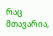რაც მთავარია,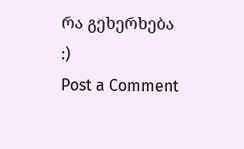რა გეხერხება :)
Post a Comment